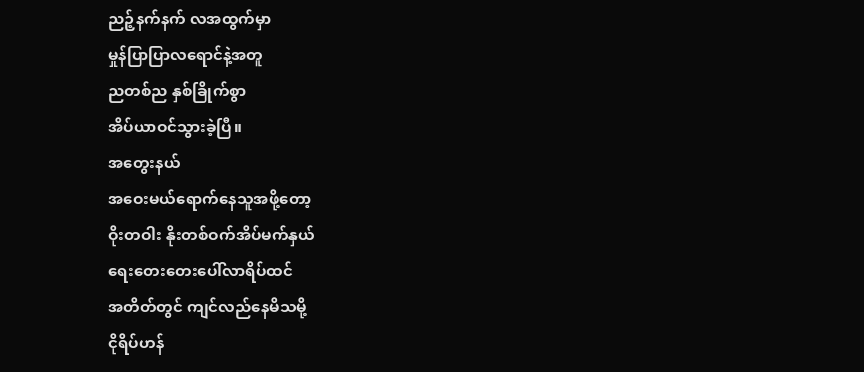ညဉ့်နက်နက် လအထွက်မှာ
မှုန်ပြာပြာလရောင်နဲ့အတူ
ညတစ်ည နှစ်ခြိုက်စွာ
အိပ်ယာဝင်သွားခဲ့ပြီ။
အတွေးနယ်
အဝေးမယ်ရောက်နေသူအဖို့တော့
ဝိုးတဝါး နိုးတစ်ဝက်အိပ်မက်နှယ်
ရေးတေးတေးပေါ်လာရိပ်ထင်
အတိတ်တွင် ကျင်လည်နေမိသမို့
ငိုရိပ်ဟန်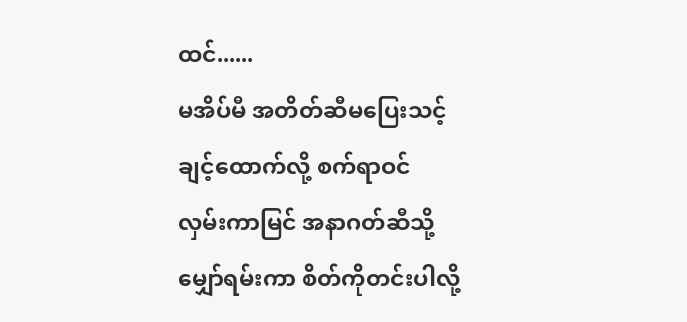ထင်......
မအိပ်မီ အတိတ်ဆီမပြေးသင့်
ချင့်ထောက်လို့ စက်ရာဝင်
လှမ်းကာမြင် အနာဂတ်ဆီသို့
မျှော်ရမ်းကာ စိတ်ကိုတင်းပါလို့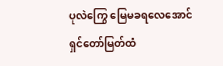ပုလဲကြွေ မြေမခရလေအောင်
ရှင်တော်မြတ်ထံ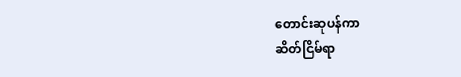တောင်းဆုပန်ကာ
ဆိတ်ငြိမ်ရာ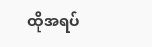ထိုအရပ်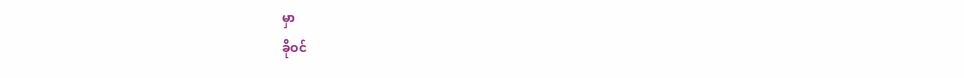မှာ
ခိုဝင်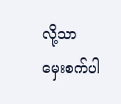လို့သာ
မှေးစက်ပါ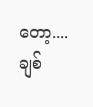တော့....
ချစ်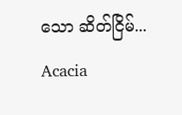သော ဆိတ်ငြိမ်...
Acacia